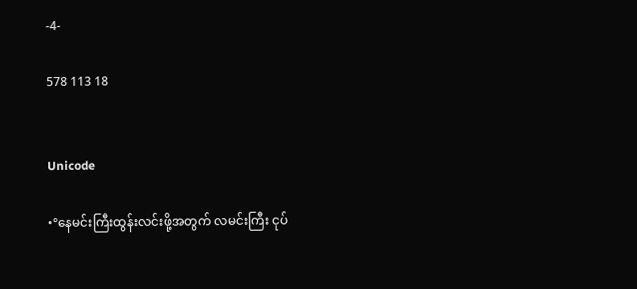-4-

578 113 18


Unicode

•°နေမင်းကြီးထွန်းလင်းဖို့အတွက် လမင်းကြီး ငုပ်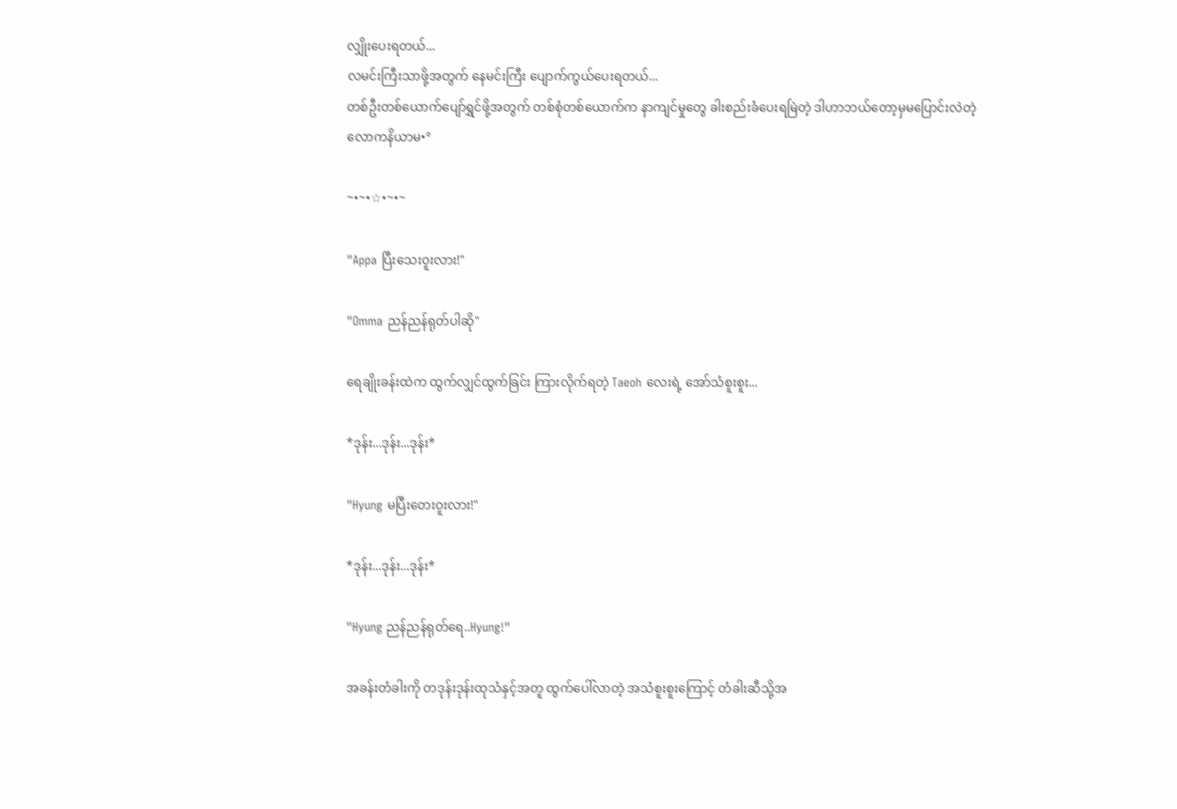လျှိုးပေးရတယ်...
လမင်းကြီးသာဖို့အတွက် နေမင်းကြီး ပျောက်ကွယ်ပေးရတယ်...
တစ်ဦးတစ်ယောက်ပျော်ရွှင်ဖို့အတွက် တစ်စုံတစ်ယောက်က နာကျင်မှုတွေ ခါးစည်းခံပေးရမြဲတဲ့ ဒါဟာဘယ်တော့မှမပြောင်းလဲတဲ့
လောကနိယာမ•°

~•~•☆•~•~

"Appa ပြီးသေးဝူးလား!"

"Omma ညန်ညန်ရုတ်ပါဆို"

ရေချိုးခန်းထဲက ထွက်လျှင်ထွက်ခြင်း ကြားလိုက်ရတဲ့ Taeoh လေးရဲ့ အော်သံစူးစူး...

*ဒုန်း...ဒုန်း...ဒုန်း*

"Hyung မပြီးတေးဝူးလား!"

*ဒုန်း...ဒုန်း...ဒုန်း*

"Hyung ညန်ညန်ရုတ်ရေ..Hyung!"

အခန်းတံခါးကို တဒုန်းဒုန်းထုသံနှင့်အတူ ထွက်ပေါ်လာတဲ့ အသံစူးစူးကြောင့် တံခါးဆီသို့အ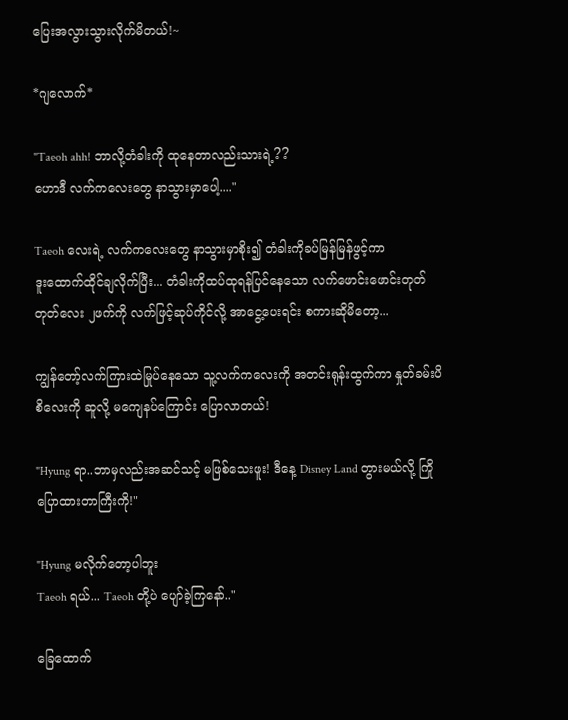ပြေးအလွားသွားလိုက်မိတယ်!~

*ဂျလောက်*

"Taeoh ahh! ဘာလို့တံခါးကို ထုနေတာလည်းသားရဲ့??
ဟောဒီ လက်ကလေးတွေ နာသွားမှာပေါ့...."

Taeoh လေးရဲ့ လက်ကလေးတွေ နာသွားမှာစိုး၍ တံခါးကိုခပ်မြန်မြန်ဖွင့်ကာ
ဒူးထောက်ထိုင်ချလိုက်ပြီး... တံခါးကိုထပ်ထုရန်ပြင်နေသော လက်ဖောင်းဖောင်းတုတ်တုတ်လေး ၂ဖက်ကို လက်ဖြင့်ဆုပ်ကိုင်လို့ အာငွေ့ပေးရင်း စကားဆိုမိတော့...

ကျွန်တော့်လက်ကြားထဲမြုပ်နေသော သူ့လက်ကလေးကို အတင်းရုန်းထွက်ကာ နှုတ်ခမ်းပိစိလေးကို ဆူလို့ မကျေနပ်ကြောင်း ပြောလာတယ်!

"Hyung ရာ..ဘာမှလည်းအဆင်သင့် မဖြစ်သေးဖူး! ဒီနေ့ Disney Land တွားမယ်လို့ ကြိုပြောထားတာကြီးကို!"

"Hyung မလိုက်တော့ပါဘူး
Taeoh ရယ်... Taeoh တို့ပဲ ပျော်ခဲ့ကြနော်.."

ခြေထောက်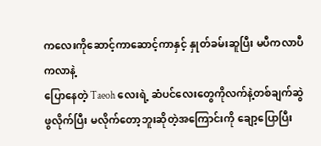ကလေးကိုဆောင့်ကာဆောင့်ကာနှင့် နှုတ်ခမ်းဆူပြီး မပီကလာပီကလာနဲ့
ပြောနေတဲ့ Taeoh လေးရဲ့ ဆံပင်လေးတွေကိုလက်နဲ့တစ်ချက်ဆွဲဖွလိုက်ပြီး မလိုက်တော့ဘူးဆိုတဲ့အကြောင်းကို ချော့ပြောပြီး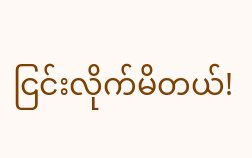ငြင်းလိုက်မိတယ်!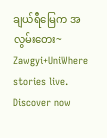ချယ်ရီမြေက အလွမ်းတေး~ Zawgyi+UniWhere stories live. Discover now